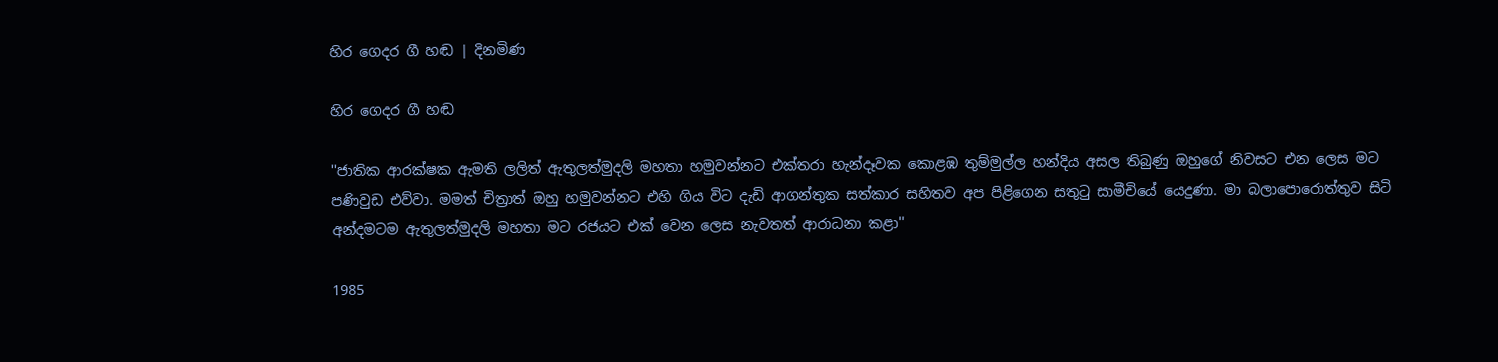හිර ‍ගෙදර ගී හඬ | දිනමිණ

හිර ‍ගෙදර ගී හඬ

''ජාතික ආරක්ෂක ඇමති ලලිත් ඇතුලත්මුදලි මහතා හමුවන්නට එක්තරා හැන්දෑවක කොළඹ තුම්මුල්ල හන්දිය අසල තිබුණු ඔහුගේ නිවසට එන ලෙස මට පණිවුඩ එව්වා. මමත් චිත්‍රාත් ඔහු හමුවන්නට එහි ගිය විට දැඩි ආගන්තුක සත්කාර සහිතව අප පිළිගෙන සතුටු සාමීචියේ යෙදුණා. මා බලාපොරොත්තුව සිටි අන්දමටම ඇතුලත්මුදලි මහතා මට රජයට එක් වෙන ලෙස නැවතත් ආරාධනා කළා''

1985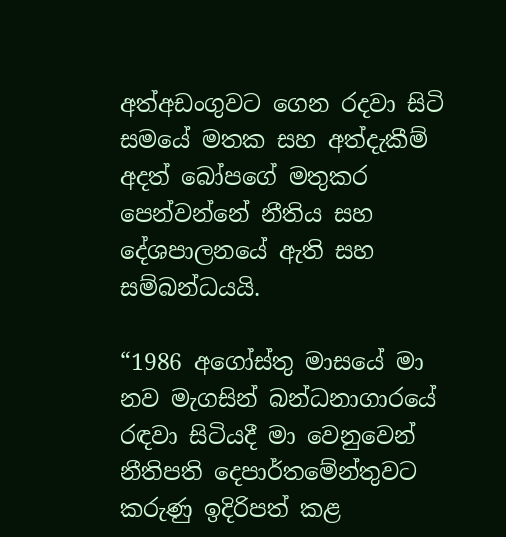අත්අඩංගුවට ගෙන රදවා සිටි සමයේ මතක සහ අත්දැකීම් අදත් බෝපගේ මතුකර පෙන්වන්නේ නීතිය සහ දේශපාලනයේ ඇති සහ සම්බන්ධයයි.

“1986 අගෝස්තු මාසයේ මා නව මැගසින් බන්ධනාගාරයේ රඳවා සිටියදී මා වෙනුවෙන් නීතිපති දෙපාර්තමේන්තුවට කරුණු ඉදිරිපත් කළ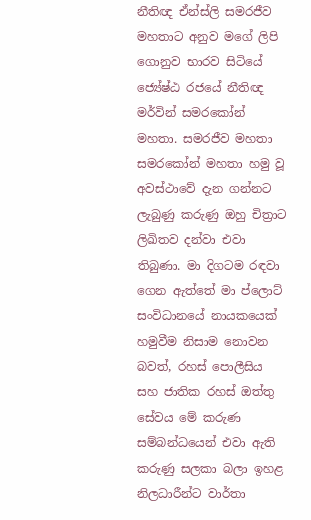නීතිඥ ඒන්ස්ලි සමරජීව මහතාට අනුව මගේ ලිපි ගොනුව භාරව සිටියේ ජ්‍යේෂ්ඨ රජයේ නීතිඥ මර්වින් සමරකෝන් මහතා. සමරජීව මහතා සමරකෝන් මහතා හමු වූ අවස්ථාවේ දැන ගන්නට ලැබුණු කරුණු ඔහු චිත්‍රාට ලිඛිතව දන්වා එවා තිබුණා. මා දිගටම රඳවා ගෙන ඇත්තේ මා ප්ලොට් සංවිධානයේ නායකයෙක් හමුවීම නිසාම නොවන බවත්, රහස් පොලීසිය සහ ජාතික රහස් ඔත්තු සේවය මේ කරුණ සම්බන්ධයෙන් එවා ඇති කරුණු සලකා බලා ඉහළ නිලධාරීන්ට වාර්තා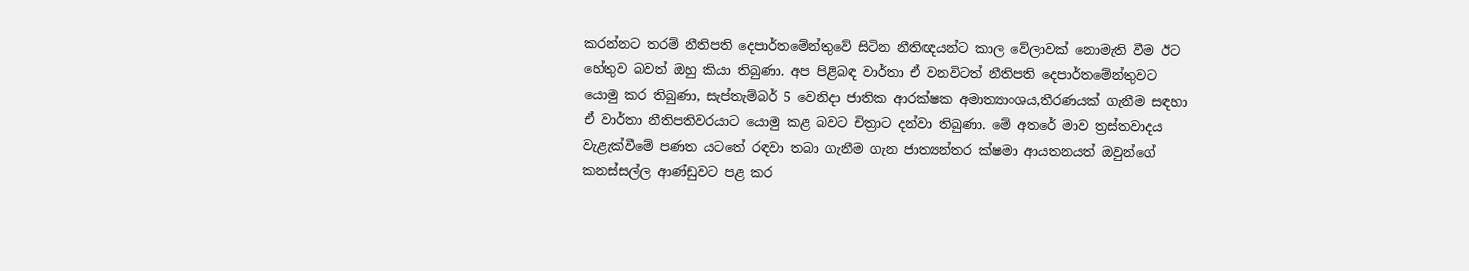කරන්නට තරම් නීතිපති දෙපාර්තමේන්තුවේ සිටින නීතිඥයන්ට කාල වේලාවක් නොමැති වීම ඊට හේතුව බවත් ඔහු කියා තිබුණා. අප පිළිබඳ වාර්තා ඒ වනවිටත් නීතිපති දෙපාර්තමේන්තුවට යොමු කර තිබුණා, සැප්තැම්බර් 5 වෙනිදා ජාතික ආරක්ෂක අමාත්‍යාංශය,තීරණයක් ගැනීම සඳහා ඒ වාර්තා නීතිපතිවරයාට යොමු කළ බවට චිත්‍රාට දන්වා තිබුණා. මේ අතරේ මාව ත්‍රස්තවාදය වැළැක්වීමේ පණත යටතේ රඳවා තබා ගැනීම ගැන ජාත්‍යන්තර ක්ෂමා ආයතනයත් ඔවුන්ගේ කනස්සල්ල ආණ්ඩුවට පළ කර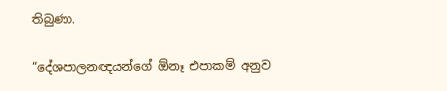තිබුණා.

“දේශපාලනඥයන්ගේ ඕනෑ එපාකම් අනුව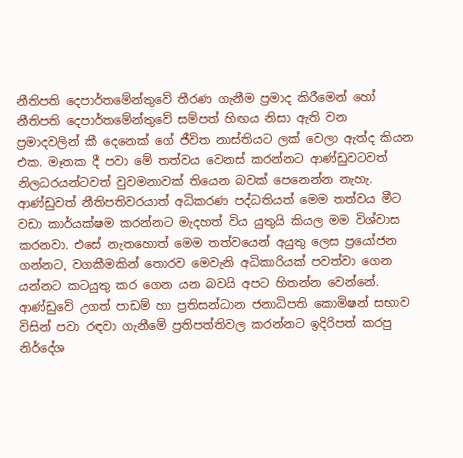නීතිපති දෙපාර්තමේන්තුවේ තීරණ ගැනීම ප්‍රමාද කිරීමෙන් හෝ නීතිපති දෙපාර්තමේන්තුවේ සම්පත් හිඟය නිසා ඇති වන ප්‍රමාදවලින් කී දෙනෙක් ගේ ජීවිත නාස්තියට ලක් වෙලා ඇත්ද කියන එක. මෑතක දී පවා මේ තත්වය වෙනස් කරන්නට ආණ්ඩුවටවත් නිලධරයන්ටවත් වුවමනාවක් තියෙන බවක් පෙනෙන්න නැහැ. ආණ්ඩුවත් නීතිපතිවරයාත් අධිකරණ පද්ධතියත් මෙම තත්වය මීට වඩා කාර්යක්ෂම කරන්නට මැදහත් විය යුතුයි කියල මම විශ්වාස කරනවා. එසේ නැතහොත් මෙම තත්වයෙන් අයුතු ලෙස ප්‍රයෝජන ගන්නට, වගකීමකින් තොරව මෙවැනි අධිකාරියක් පවත්වා ගෙන යන්නට කටයුතු කර ගෙන යන බවයි අපට හිතන්න වෙන්නේ. ආණ්ඩුවේ උගත් පාඩම් හා ප්‍රතිසන්ධාන ජනාධිපති කොමිෂන් සභාව විසින් පවා රඳවා ගැනීමේ ප්‍රතිපත්තිවල කරන්නට ඉදිරිපත් කරපු නිර්දේශ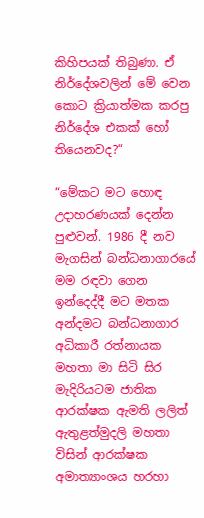කිහිපයක් තිබුණා. ඒ නිර්දේශවලින් මේ වෙන කොට ක්‍රියාත්මක කරපු නිර්දේශ එකක් හෝ තියෙනවද?“

“මේකට මට හොඳ උදාහරණයක් දෙන්න පුළුවන්. 1986 දී නව මැගසින් බන්ධනාගාරයේ මම රඳවා ගෙන ඉන්දෙද්දී මට මතක අන්දමට බන්ධනාගාර අධිකාරී රත්නායක මහතා මා සිටි සිර මැදිරියටම ජාතික ආරක්ෂක ඇමති ලලිත් ඇතුළත්මුදලි මහතා විසින් ආරක්ෂක අමාත්‍යාංශය හරහා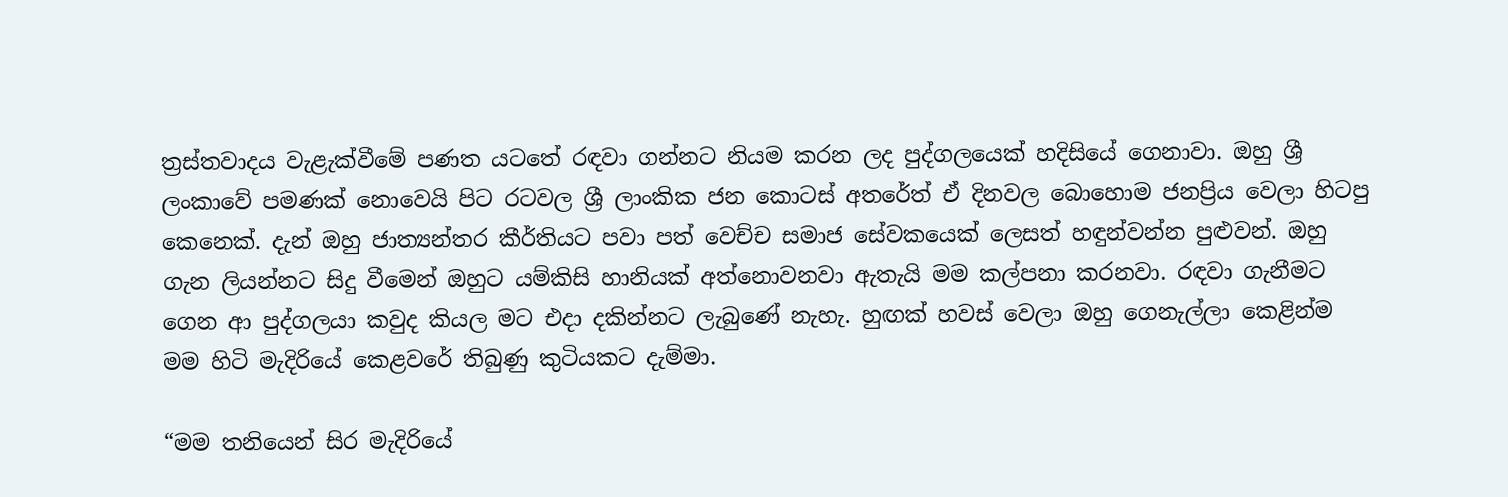ත්‍රස්තවාදය වැළැක්වීමේ පණත යටතේ රඳවා ගන්නට නියම කරන ලද පුද්ගලයෙක් හදිසියේ ගෙනාවා. ඔහු ශ්‍රී ලංකාවේ පමණක් නොවෙයි පිට රටවල ශ්‍රී ලාංකික ජන කොටස් අතරේත් ඒ දිනවල බොහොම ජනප්‍රිය වෙලා හිටපු කෙනෙක්. දැන් ඔහු ජාත්‍යන්තර කීර්තියට පවා පත් වෙච්ච සමාජ සේවකයෙක් ලෙසත් හඳුන්වන්න පුළුවන්. ඔහු ගැන ලියන්නට සිදු වීමෙන් ඔහුට යම්කිසි හානියක් අත්නොවනවා ඇතැයි මම කල්පනා කරනවා. රඳවා ගැනීමට ගෙන ආ පුද්ගලයා කවුද කියල මට එදා දකින්නට ලැබු‍ණේ නැහැ. හුඟක් හවස් වෙලා ඔහු ගෙනැල්ලා කෙළින්ම මම හිටි මැදිරියේ කෙළවරේ තිබුණු කුටියකට දැම්මා.

“මම තනියෙන් සිර මැදිරියේ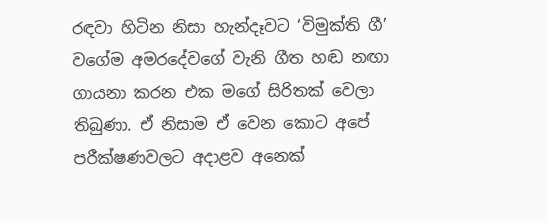රඳවා හිටින නිසා හැන්දෑවට ‘විමුක්ති ගී’ වගේම අමරදේවගේ වැනි ගීත හඬ නඟා ගායනා කරන එක මගේ සිරිතක් වෙලා තිබුණා. ඒ නිසාම ඒ වෙන කොට අපේ පරීක්ෂණවලට අදාළව අනෙක්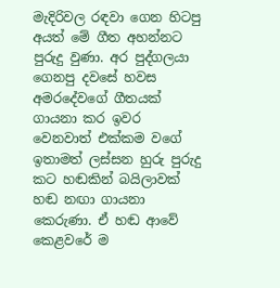මැදිරිවල රඳවා ගෙන හිටපු අයත් මේ ගීත අහන්නට පුරුදු වුණා. අර පුද්ගලයා ගෙනපු දවසේ හවස අමරදේවගේ ගීතයක් ගායනා කර ඉවර වෙනවාත් එක්කම වගේ ඉතාමත් ලස්සන හුරු පුරුදු කට හඬකින් බයිලාවක් හඬ නඟා ගායනා කෙරුණා. ඒ හඬ ආවේ කෙළවරේ ම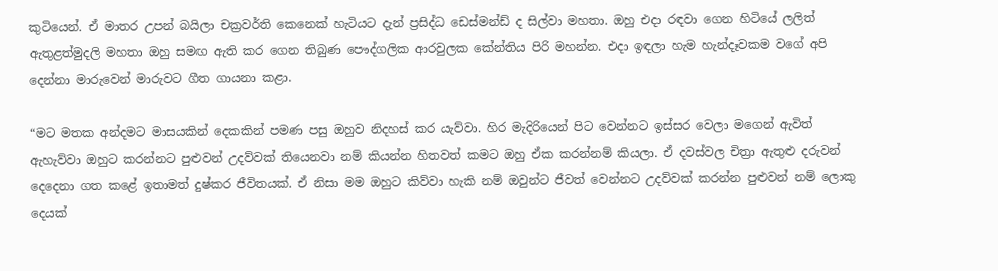කුටියෙන්. ඒ මාතර උපන් බයිලා චක්‍රවර්ති කෙනෙක් හැටියට දැන් ප්‍රසිද්ධ ඩෙස්මන්ඩ් ද සිල්වා මහතා. ඔහු එදා රඳවා ගෙන හිටියේ ලලිත් ඇතුළත්මුදලි මහතා ඔහු සමඟ ඇති කර ගෙන තිබුණ ‍පෞද්ගලික ආරවුලක කේන්තිය පිරි මහන්න. එදා ඉඳලා හැම හැන්දෑවකම වගේ අපි දෙන්නා මාරුවෙන් මාරුවට ගීත ගායනා කළා.

“මට මතක අන්දමට මාසයකින් දෙකකින් පමණ පසු ඔහුව නිදහස් කර යැව්වා. හිර මැදිරියෙන් පිට වෙන්නට ඉස්සර වෙලා මගෙන් ඇවිත් ඇහැව්වා ඔහුට කරන්නට පුළුවන් උදව්වක් තියෙනවා නම් කියන්න හිතවත් කමට ඔහු ඒක කරන්නම් කියලා. ඒ දවස්වල චිත්‍රා ඇතුළු දරුවන් දෙදෙනා ගත කළේ ඉතාමත් දුෂ්කර ජීවිතයක්. ඒ නිසා මම ඔහුට කිව්වා හැකි නම් ඔවුන්ට ජීවත් වෙන්නට උදව්වක් කරන්න පුළුවන් නම් ලොකු දෙයක්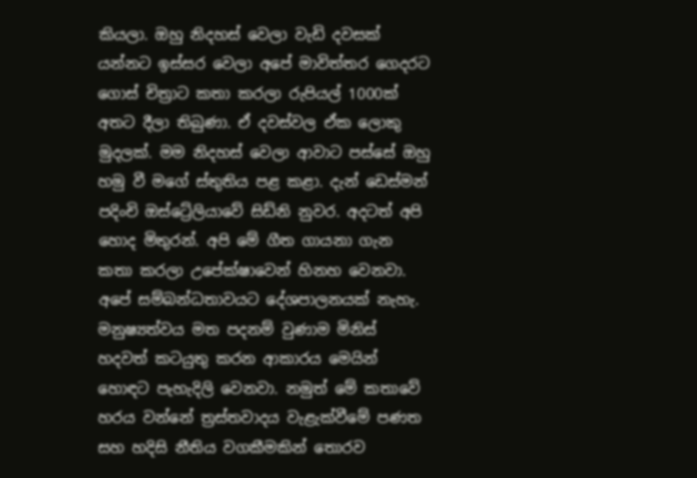කියලා. ඔහු නිදහස් වෙලා වැඩි දවසක් යන්නට ඉස්සර වෙලා අපේ මාවිත්තර ගෙදරට ගොස් චිත්‍රාට කතා කරලා රුපියල් 1000ක් අතට දීලා තිබුණා. ඒ දවස්වල ඒක ලොකු මුදලක්. මම නිදහස් වෙලා ආවාට පස්සේ ඔහු හමු වී මගේ ස්තුතිය පළ කළා. දැන් ඩෙස්මන් පදිංචි ඔස්ට්‍රේලියාවේ සිඩ්නි නුවර. අදටත් අපි හොද මිතුරන්. අපි මේ ගීත ගායනා ගැන කතා කරලා උපේක්ෂාවෙන් හිනහ වෙනවා. අපේ සම්බන්ධතාවයට දේශපාලනයක් නැහැ. මනුෂ්‍යත්වය මත පදනම් වුණාම මිනිස් හදවත් කටයුතු කරන ආකාරය මෙයින් හොඳට පැහැදිලි වෙනවා. නමුත් මේ කතාවේ හරය වන්නේ ත්‍රස්තවාදය වැළැක්වීමේ පණත සහ හදිසි නීතිය වගකීමකින් තොරව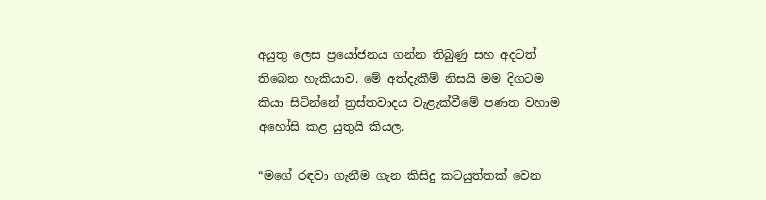අයුතු ලෙස ප්‍රයෝජනය ගන්න තිබුණු සහ අදටත් තිබෙන හැකියාව. මේ අත්දැකීම් නිසයි මම දිගටම කියා සිටින්නේ ත්‍රස්තවාදය වැළැක්වීමේ පණත වහාම අහෝසි කළ යුතුයි කියල.

“මගේ රඳවා ගැනීම ගැන කිසිදු කටයුත්තක් වෙන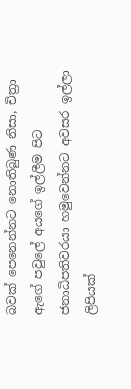බවක් පෙනෙන්නට නොතිබුණ නිසා, චිත්‍රා ඇගේ පවුලේ අයගේ ඉල්ලීම පිට ජනාධිපතිවරයා හමුවෙන්නට අවසර ඉල්ලා ලිපියක්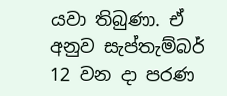යවා තිබුණා. ඒ අනුව සැප්තැම්බර් 12 වන දා පරණ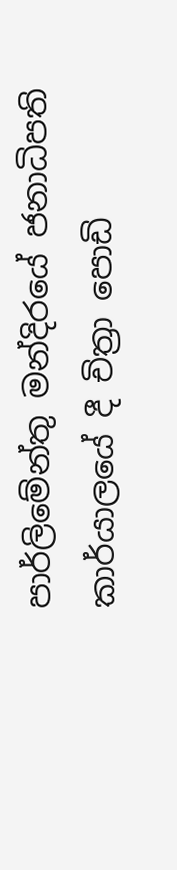පාර්ලිමේන්තු මන්දිරයේ ජනාධිපති කාර්යාලයේ දී චිත්‍රා පොඩි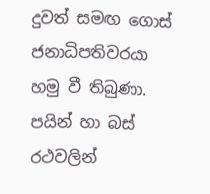දුවත් සමඟ ගොස් ජනාධිපතිවරයා හමු වී තිබුණා. පයින් හා බස් රථවලින්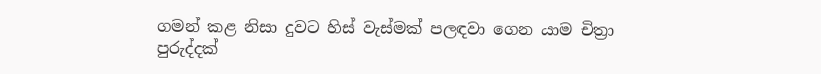ගමන් කළ නිසා දුවට හිස් වැස්මක් පලඳවා ගෙන යාම චිත්‍රා පුරුද්දක්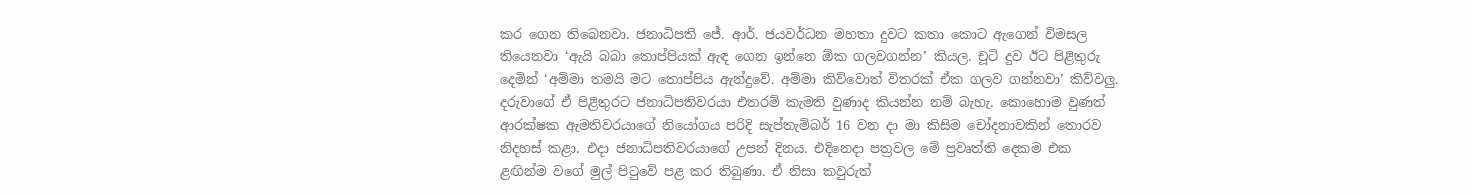කර ගෙන තිබෙනවා. ජනාධිපති ජේ. ආර්. ජයවර්ධන මහතා දුවට කතා කොට ඇගෙන් විමසල තියෙනවා ‘ඇයි බබා තොප්පියක් ඇඳ ගෙන ඉන්නෙ ඕක ගලවගන්න’ කියල. චූටි දුව ඊට පිළිතුරු දෙමින් ‘අම්මා තමයි මට තොප්පිය ඇන්දුවේ. අම්මා කිව්වොත් විතරක් ඒක ගලව ගන්නවා’ කිව්වලු. දරුවාගේ ඒ පිළිතුරට ජනාධිපතිවරයා එතරම් කැමති වුණාද කියන්න නම් බැහැ. කොහොම වුණත් ආරක්ෂක ඇමතිවරයාගේ නියෝගය පරිදි සැප්තැම්බර් 16 වන දා මා කිසිම චෝදනාවකින් තොරව නිදහස් කළා. එදා ජනාධිපතිවරයාගේ උපන් දිනය. එදිනෙදා පත්‍රවල මේ ප්‍රවෘත්ති දෙකම එක ළඟින්ම වගේ මුල් පිටුවේ පළ කර තිබුණා. ඒ නිසා කවුරුත්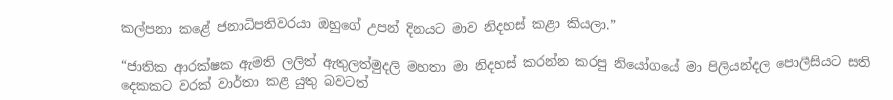කල්පනා ක‍ළේ ජනාධිපතිවරයා ඔහුගේ උපන් දිනයට මාව නිදහස් කළා කියලා.”

“ජාතික ආරක්ෂක ඇමති ලලිත් ඇතුලත්මුදලි මහතා මා නිදහස් කරන්න කරපු නියෝගයේ මා පිලියන්දල පොලීසියට සති දෙකකට වරක් වාර්තා කළ යුතු බවටත්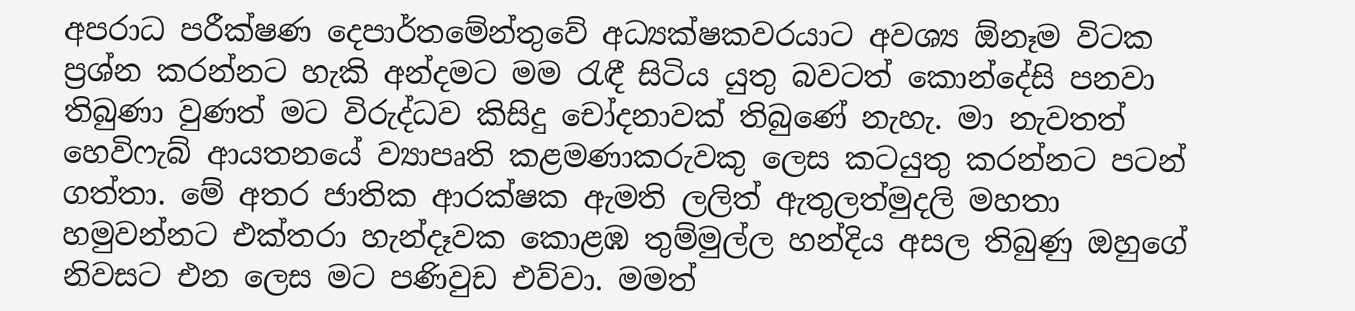අපරාධ පරීක්ෂණ දෙපාර්තමේන්තුවේ අධ්‍යක්ෂකවරයාට අවශ්‍ය ඕනෑම විටක ප්‍රශ්න කරන්නට හැකි අන්දමට මම රැඳී සිටිය යුතු බවටත් කොන්දේසි පනවා තිබුණා වුණත් මට විරුද්ධව කිසිදු චෝදනාවක් තිබුණේ නැහැ. මා නැවතත් හෙවිෆැබ් ආයතනයේ ව්‍යාපෘති කළමණාකරුවකු ලෙස කටයුතු කරන්නට පටන් ගත්තා. මේ අතර ජාතික ආරක්ෂක ඇමති ලලිත් ඇතුලත්මුදලි මහතා හමුවන්නට එක්තරා හැන්දෑවක කොළඹ තුම්මුල්ල හන්දිය අසල තිබුණු ඔහුගේ නිවසට එන ලෙස මට පණිවුඩ එව්වා. මමත්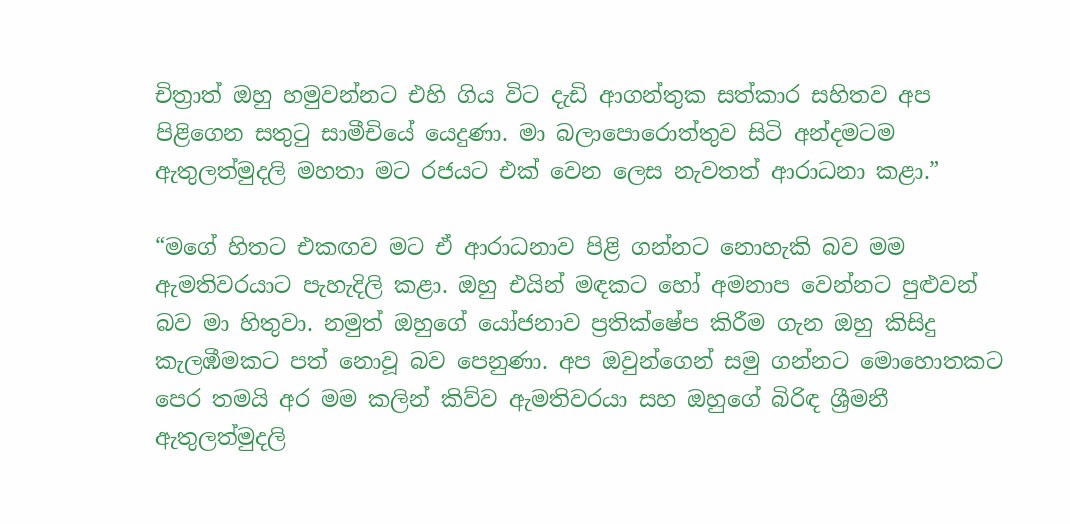චිත්‍රාත් ඔහු හමුවන්නට එහි ගිය විට දැඩි ආගන්තුක සත්කාර සහිතව අප පිළිගෙන සතුටු සාමීචියේ යෙදුණා. මා බලාපොරොත්තුව සිටි අන්දමටම ඇතුලත්මුදලි මහතා මට රජයට එක් වෙන ලෙස නැවතත් ආරාධනා කළා.”

“මගේ හිතට එකඟව මට ඒ ආරාධනාව පිළි ගන්නට නොහැකි බව මම ඇමතිවරයාට පැහැදිලි කළා. ඔහු එයින් මඳකට හෝ අමනාප වෙන්නට පුළුවන් බව මා හිතුවා. නමුත් ඔහුගේ යෝජනාව ප්‍රතික්ෂේප කිරීම ගැන ඔහු කිසිදු කැලඹීමකට පත් නොවූ බව පෙනුණා. අප ඔවුන්ගෙන් සමු ගන්නට මොහොතකට පෙර තමයි අර මම කලින් කිව්ව ඇමතිවරයා සහ ඔහුගේ බිරිඳ ශ්‍රීමනී ඇතුලත්මුදලි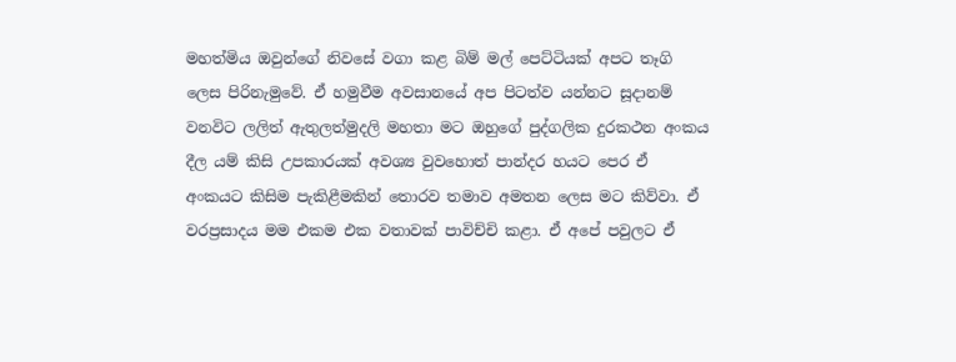මහත්මිය ඔවුන්ගේ නිවසේ වගා කළ බිම් මල් පෙට්ටියක් අපට තෑගි ලෙස පිරිනැමුවේ. ඒ හමුවීම අවසානයේ අප පිටත්ව යන්නට සූදානම් වනවිට ලලිත් ඇතුලත්මුදලි මහතා මට ඔහුගේ පුද්ගලික දුරකථන අංකය දීල යම් කිසි උපකාරයක් අවශ්‍ය වුවහොත් පාන්දර හයට පෙර ඒ අංකයට කිසිම පැකිළීමකින් තොරව තමාව අමතන ලෙස මට කිව්වා. ඒ වරප්‍රසාදය මම එකම එක වතාවක් පාවිච්චි කළා. ඒ අපේ පවුලට ඒ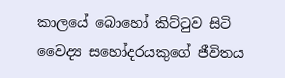කාලයේ බොහෝ කිට්ටුව සිටි වෛද්‍ය සහෝදරයකුගේ ජීවිතය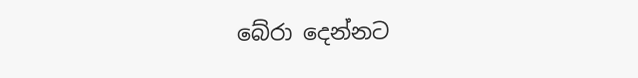බේරා දෙන්නට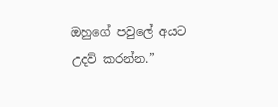ඔහුගේ පවුලේ අයට උදව් කරන්න.”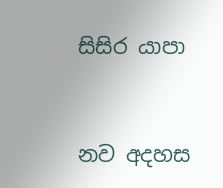සිසිර යාපා



නව අදහස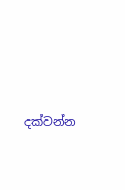දක්වන්න